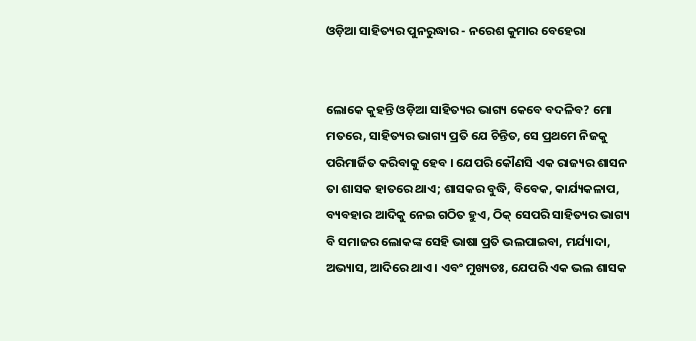ଓଡ଼ିଆ ସାହିତ୍ୟର ପୁନରୁଦ୍ଧାର - ନରେଶ କୁମାର ବେହେରା


ଲୋକେ କୁହନ୍ତି ଓଡ଼ିଆ ସାହିତ୍ୟର ଭାଗ୍ୟ କେବେ ବଦଳିବ? ମୋ ମତରେ, ସାହିତ୍ୟର ଭାଗ୍ୟ ପ୍ରତି ଯେ ଚିନ୍ତିତ, ସେ ପ୍ରଥମେ ନିଜକୁ ପରିମାର୍ଜିତ କରିବାକୁ ହେବ । ଯେପରି କୌଣସି ଏକ ରାଜ୍ୟର ଶାସନ ତା ଶାସକ ହାତରେ ଥାଏ; ଶାସକର ବୁଦ୍ଧି, ବିବେକ, କାର୍ଯ୍ୟକଳାପ, ବ୍ୟବହାର ଆଦିକୁ ନେଇ ଗଠିତ ହୁଏ, ଠିକ୍ ସେପରି ସାହିତ୍ୟର ଭାଗ୍ୟ ବି ସମାଜର ଲୋକଙ୍କ ସେହି ଭାଷା ପ୍ରତି ଭଲପାଇବା, ମର୍ଯ୍ୟାଦା, ଅଭ୍ୟାସ, ଆଦିରେ ଥାଏ । ଏବଂ ମୁଖ୍ୟତଃ, ଯେପରି ଏକ ଭଲ ଶାସକ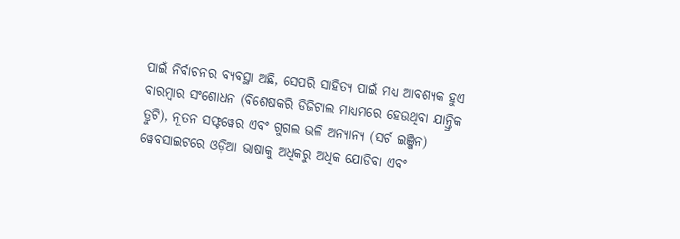ପାଇଁ ନିର୍ବାଚନର ବ୍ୟବସ୍ଥା ଅଛି, ସେପରି ସାହିତ୍ୟ ପାଇଁ ମଧ୍ୟ ଆବଶ୍ୟକ ହୁଏ ବାରମ୍ବାର ସଂଶୋଧନ (ବିଶେଷକରି ଡିଜିଟାଲ ମାଧ୍ୟମରେ ହେଉଥିବା ଯାନ୍ତ୍ରିକ ତ୍ରୁଟି), ନୂତନ ସଫ୍ଟୱେର ଏବଂ ଗୁଗଲ ଭଳି ଅନ୍ୟାନ୍ୟ (ସର୍ଚ ଇଞ୍ଜିନ) ୱେବସାଇଟରେ ଓଡ଼ିଆ ଭାଷାକୁ ଅଧିକରୁ ଅଧିକ ଯୋଡିବା ଏବଂ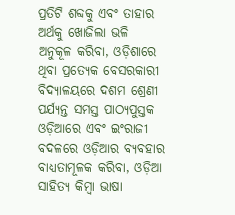ପ୍ରତିଟି ଶବ୍ଦକୁ ଏବଂ ତାହାର ଅର୍ଥକୁ ଖୋଜିଲା ଭଳି ଅନୁକୂଳ କରିବା, ଓଡ଼ିଶାରେ ଥିବା ପ୍ରତ୍ୟେକ ବେସରକାରୀ ବିଦ୍ୟାଳୟରେ ଦଶମ ଶ୍ରେଣୀ ପର୍ଯ୍ୟନ୍ତ ସମସ୍ତ ପାଠ୍ୟପୁସ୍ତକ ଓଡ଼ିଆରେ ଏବଂ ଇଂରାଜୀ ବଦଳରେ ଓଡ଼ିଆର ବ୍ୟବହାର ବାଧ୍ୟତାମୂଳକ କରିବା, ଓଡ଼ିଆ ସାହିତ୍ୟ କିମ୍ବା ଭାଷା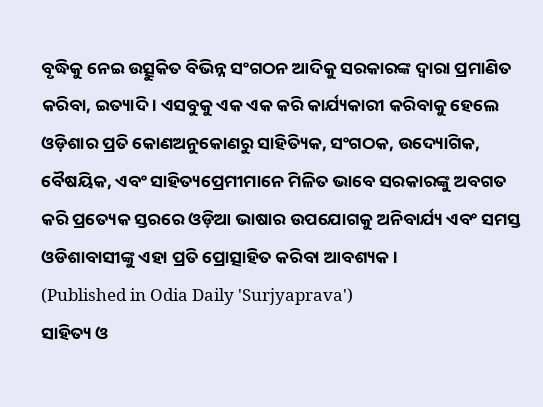ବୃଦ୍ଧିକୁ ନେଇ ଉତ୍ସୁକିତ ବିଭିନ୍ନ ସଂଗଠନ ଆଦିକୁ ସରକାରଙ୍କ ଦ୍ଵାରା ପ୍ରମାଣିତ କରିବା, ଇତ୍ୟାଦି । ଏସବୁକୁ ଏକ ଏକ କରି କାର୍ଯ୍ୟକାରୀ କରିବାକୁ ହେଲେ ଓଡ଼ିଶାର ପ୍ରତି କୋଣଅନୁକୋଣରୁ ସାହିତ୍ୟିକ, ସଂଗଠକ, ଉଦ୍ୟୋଗିକ, ବୈଷୟିକ, ଏବଂ ସାହିତ୍ୟପ୍ରେମୀମାନେ ମିଳିତ ଭାବେ ସରକାରଙ୍କୁ ଅବଗତ କରି ପ୍ରତ୍ୟେକ ସ୍ତରରେ ଓଡ଼ିଆ ଭାଷାର ଉପଯୋଗକୁ ଅନିବାର୍ଯ୍ୟ ଏବଂ ସମସ୍ତ ଓଡିଶାବାସୀଙ୍କୁ ଏହା ପ୍ରତି ପ୍ରୋତ୍ସାହିତ କରିବା ଆବଶ୍ୟକ।
(Published in Odia Daily 'Surjyaprava')
ସାହିତ୍ୟ ଓ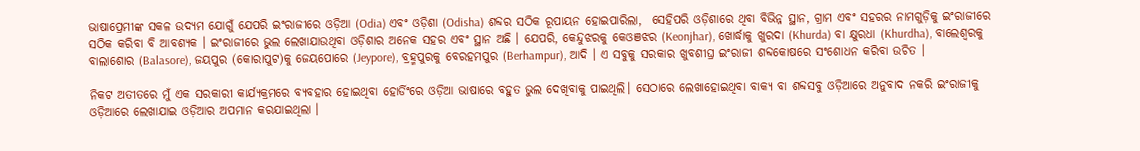ଭାଷାପ୍ରେମୀଙ୍କ ସକଳ ଉଦ୍ୟମ ଯୋଗୁଁ ଯେପରି ଇଂରାଜୀରେ ଓଡ଼ିଆ (Odia) ଏବଂ ଓଡ଼ିଶା (Odisha) ଶବ୍ଦର ସଠିକ ରୂପାୟନ ହୋଇପାରିଲା,  ସେହିପରି ଓଡ଼ିଶାରେ ଥିବା ବିଭିନ୍ନ ସ୍ଥାନ, ଗ୍ରାମ ଏବଂ ସହରର ନାମଗୁଡ଼ିକୁ ଇଂରାଜୀରେ ସଠିକ କରିବା ବି ଆବଶ୍ୟକ । ଇଂରାଜୀରେ ଭୁଲ ଲେଖାଯାଉଥିବା ଓଡ଼ିଶାର ଅନେକ ସହର ଏବଂ ସ୍ଥାନ ଅଛି । ଯେପରି, କେନ୍ଦୁଝରକୁ କେଓଞଝର (Keonjhar), ଖୋର୍ଦ୍ଧାକୁ ଖୁରଦା (Khurda) ବା କ୍ଷୁରଧା (Khurdha), ବାଲେଶ୍ଵରକୁ ବାଲାଶୋର (Balasore), ଜୟପୁର (କୋରାପୁଟ)କୁ ଜେୟପୋରେ (Jeypore), ବ୍ରହ୍ମପୁରକୁ ବେରହମପୁର (Berhampur), ଆଦି । ଏ ସବୁକୁ ସରକାର ଖୁବଶୀଘ୍ର ଇଂରାଜୀ ଶବ୍ଦକୋଷରେ ସଂଶୋଧନ କରିବା ଉଚିତ ।

ନିକଟ ଅତୀତରେ ମୁଁ ଏକ ସରକାରୀ କାର୍ଯ୍ୟକ୍ରମରେ ବ୍ୟବହାର ହୋଇଥିବା ହୋର୍ଡିଂରେ ଓଡ଼ିଆ ଭାଷାରେ ବହୁତ ଭୁଲ ଦେଖିବାକୁ ପାଇଥିଲି। ସେଠାରେ ଲେଖାହୋଇଥିବା ବାକ୍ୟ ବା ଶବ୍ଦସବୁ ଓଡ଼ିଆରେ ଅନୁବାଦ ନକରି ଇଂରାଜୀକୁ ଓଡ଼ିଆରେ ଲେଖାଯାଇ ଓଡ଼ିଆର ଅପମାନ କରଯାଇଥିଲା ।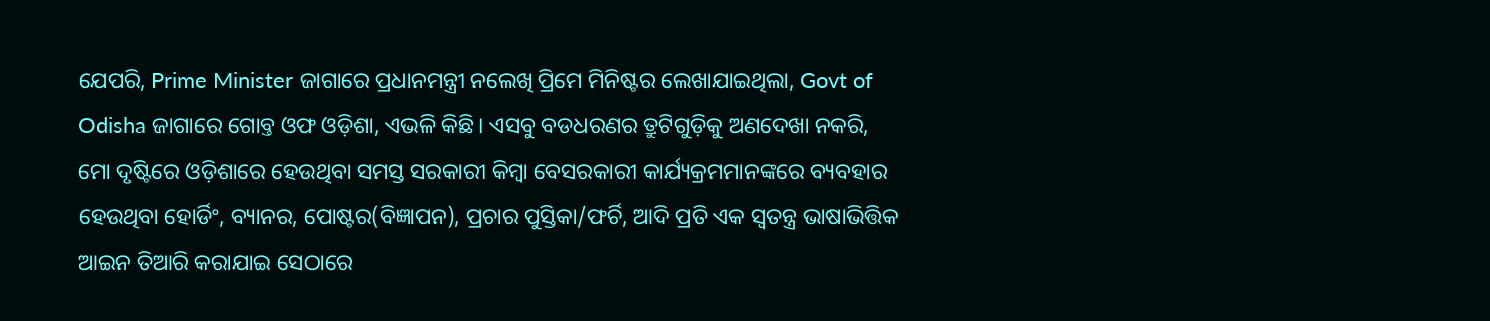ଯେପରି, Prime Minister ଜାଗାରେ ପ୍ରଧାନମନ୍ତ୍ରୀ ନଲେଖି ପ୍ରିମେ ମିନିଷ୍ଟର ଲେଖାଯାଇଥିଲା, Govt of Odisha ଜାଗାରେ ଗୋବ୍ତ ଓଫ ଓଡ଼ିଶା, ଏଭଳି କିଛି। ଏସବୁ ବଡଧରଣର ତ୍ରୁଟିଗୁଡ଼ିକୁ ଅଣଦେଖା ନକରି, ମୋ ଦୃଷ୍ଟିରେ ଓଡ଼ିଶାରେ ହେଉଥିବା ସମସ୍ତ ସରକାରୀ କିମ୍ବା ବେସରକାରୀ କାର୍ଯ୍ୟକ୍ରମମାନଙ୍କରେ ବ୍ୟବହାର ହେଉଥିବା ହୋର୍ଡିଂ, ବ୍ୟାନର, ପୋଷ୍ଟର(ବିଜ୍ଞାପନ), ପ୍ରଚାର ପୁସ୍ତିକା/ଫର୍ଚି, ଆଦି ପ୍ରତି ଏକ ସ୍ଵତନ୍ତ୍ର ଭାଷାଭିତ୍ତିକ ଆଇନ ତିଆରି କରାଯାଇ ସେଠାରେ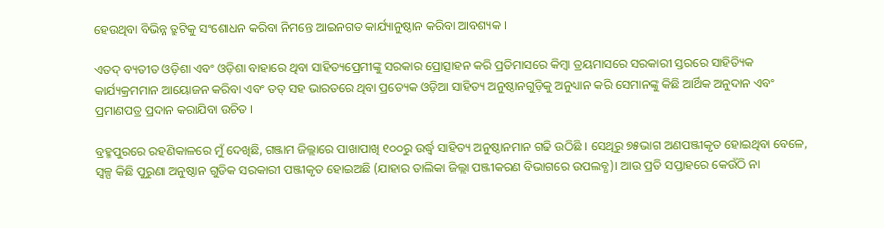ହେଉଥିବା ବିଭିନ୍ନ ତ୍ରୁଟିକୁ ସଂଶୋଧନ କରିବା ନିମନ୍ତେ ଆଇନଗତ କାର୍ଯ୍ୟାନୁଷ୍ଠାନ କରିବା ଆବଶ୍ୟକ ।

ଏତଦ୍ ବ୍ୟତୀତ ଓଡ଼ିଶା ଏବଂ ଓଡ଼ିଶା ବାହାରେ ଥିବା ସାହିତ୍ୟପ୍ରେମୀଙ୍କୁ ସରକାର ପ୍ରୋତ୍ସାହନ କରି ପ୍ରତିମାସରେ କିମ୍ବା ତ୍ରୟମାସରେ ସରକାରୀ ସ୍ତରରେ ସାହିତ୍ୟିକ କାର୍ଯ୍ୟକ୍ରମମାନ ଆୟୋଜନ କରିବା ଏବଂ ତତ୍ ସହ ଭାରତରେ ଥିବା ପ୍ରତ୍ୟେକ ଓଡ଼ିଆ ସାହିତ୍ୟ ଅନୁଷ୍ଠାନଗୁଡ଼ିକୁ ଅନୁଧ୍ୟାନ କରି ସେମାନଙ୍କୁ କିଛି ଆର୍ଥିକ ଅନୁଦାନ ଏବଂ ପ୍ରମାଣପତ୍ର ପ୍ରଦାନ କରାଯିବା ଉଚିତ ।

ବ୍ରହ୍ମପୁରରେ ରହଣିକାଳରେ ମୁଁ ଦେଖିଛି, ଗଞ୍ଜାମ ଜିଲ୍ଲାରେ ପାଖାପାଖି ୧୦୦ରୁ ଉର୍ଦ୍ଧ୍ଵ ସାହିତ୍ୟ ଅନୁଷ୍ଠାନମାନ ଗଢି ଉଠିଛି । ସେଥିରୁ ୭୫ଭାଗ ଅଣପଞ୍ଜୀକୃତ ହୋଇଥିବା ବେଳେ, ସ୍ୱଳ୍ପ କିଛି ପୁରୁଣା ଅନୁଷ୍ଠାନ ଗୁଡିକ ସରକାରୀ ପଞ୍ଜୀକୃତ ହୋଇଅଛି (ଯାହାର ତାଲିକା ଜିଲ୍ଲା ପଞ୍ଜୀକରଣ ବିଭାଗରେ ଉପଲବ୍ଧ)। ଆଉ ପ୍ରତି ସପ୍ତାହରେ କେଉଁଠି ନା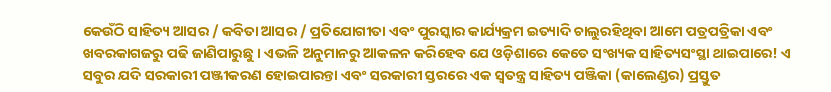କେଉଁଠି ସାହିତ୍ୟ ଆସର / କବିତା ଆସର / ପ୍ରତିଯୋଗୀତା ଏବଂ ପୁରସ୍କାର କାର୍ଯ୍ୟକ୍ରମ ଇତ୍ୟାଦି ଚାଲୁରହିଥିବା ଆମେ ପତ୍ରପତ୍ରିକା ଏବଂ ଖବରକାଗଜରୁ ପଢି ଜାଣିପାରୁଛୁ । ଏଭଳି ଅନୁମାନରୁ ଆକଳନ କରିହେବ ଯେ ଓଡ଼ିଶାରେ କେତେ ସଂଖ୍ୟକ ସାହିତ୍ୟସଂସ୍ଥା ଥାଇପାରେ! ଏ ସବୁର ଯଦି ସରକାରୀ ପଞ୍ଜୀକରଣ ହୋଇପାରନ୍ତା ଏବଂ ସରକାରୀ ସ୍ତରରେ ଏକ ସ୍ଵତନ୍ତ୍ର ସାହିତ୍ୟ ପଞ୍ଜିକା (କାଲେଣ୍ଡର) ପ୍ରସ୍ତୁତ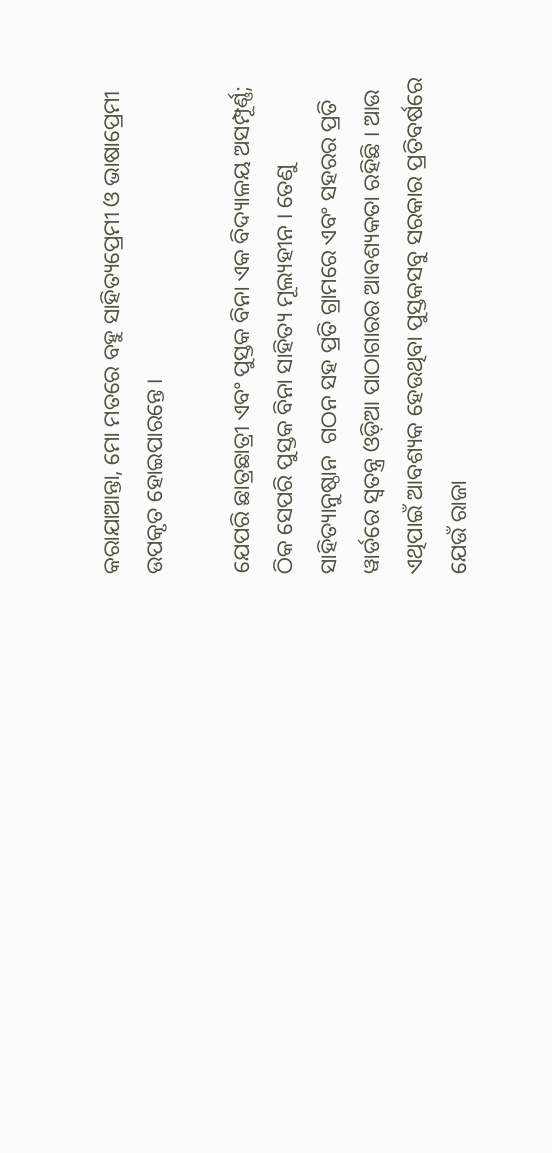କରାଯାଆନ୍ତା, ମୋ ମତରେ ବହୁ ସାହିତ୍ୟପ୍ରେମୀ ଓ ଭାଷାପ୍ରେମୀ ଉପକୃତ ହୋଇପାରନ୍ତେ ।

ଯେପରି ଛାତ୍ରଛାତ୍ରୀ ଏବଂ ପୁସ୍ତକ ବିନା ଏକ ବିଦ୍ୟାଳୟ ଅସମ୍ପୂର୍ଣ୍ଣ; ଠିକ ସେପରି ପୁସ୍ତକ ବିନା ସାହିତ୍ୟ ମୂଲ୍ୟହୀନ । ତେଣୁ ସାହିତ୍ୟାନୁଷ୍ଠାନ  ଗଠନ ସହ ପ୍ରତି ଗ୍ରାମରେ ଏବଂ ସହରର ପ୍ରତି ୱାର୍ଡରେ ସ୍ଵତନ୍ତ୍ର ଓଡ଼ିଆ ପାଠାଗାରର ଆବଶ୍ୟକତା ରହିଛି । ଆଉ ଏଥିପାଇଁ ଆବଶ୍ୟକ ହେଉଥିବା ପୁସ୍ତକସବୁ ସରକାର ପ୍ରତିବର୍ଷରେ ଯେଉଁ ରାଜା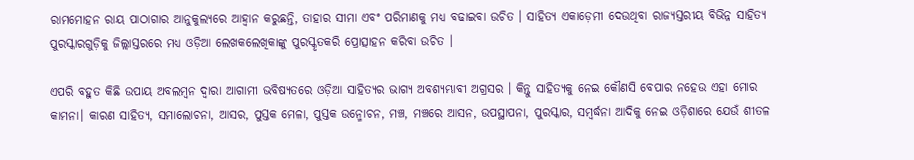ରାମମୋହନ ରାୟ ପାଠାଗାର ଆନୁକୁଲ୍ୟରେ ଆହ୍ଵାନ କରୁଛନ୍ତି, ତାହାର ସୀମା ଏବଂ ପରିମାଣକୁ ମଧ୍ୟ ବଢାଇବା ଉଚିତ । ସାହିତ୍ୟ ଏକାଡ଼େମୀ ଦେଉଥିବା ରାଜ୍ୟସ୍ତରୀୟ ବିଭିନ୍ନ ସାହିତ୍ୟ ପୁରସ୍କାରଗୁଡ଼ିକୁ ଜିଲ୍ଲାସ୍ତରରେ ମଧ୍ୟ ଓଡ଼ିଆ ଲେଖକଲେଖିକାଙ୍କୁ ପୁରସ୍କୃତକରି ପ୍ରୋତ୍ସାହନ କରିବା ଉଚିତ ।

ଏପରି ବହୁତ କିଛି ଉପାୟ ଅବଲମ୍ବନ ଦ୍ଵାରା ଆଗାମୀ ଭବିଷ୍ୟତରେ ଓଡ଼ିଆ ସାହିତ୍ୟର ଭାଗ୍ୟ ଅବଶ୍ୟମ୍ଭାବୀ ଅଗ୍ରସର । କିନ୍ତୁ ସାହିତ୍ୟକୁ ନେଇ କୌଣସି ବେପାର ନହେଉ ଏହା ମୋର କାମନା। କାରଣ ସାହିତ୍ୟ, ସମାଲୋଚନା, ଆସର, ପୁସ୍ତକ ମେଳା, ପୁସ୍ତକ ଉନ୍ମୋଚନ, ମଞ୍ଚ, ମଞ୍ଚରେ ଆସନ, ଉପସ୍ଥାପନା, ପୁରସ୍କାର, ସମ୍ବର୍ଦ୍ଧନା ଆଦିକୁ ନେଇ ଓଡ଼ିଶାରେ ଯେଉଁ ଶୀତଳ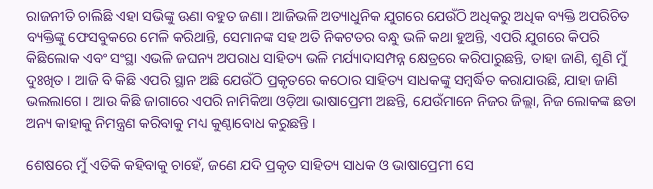ରାଜନୀତି ଚାଲିଛି ଏହା ସଭିଙ୍କୁ ଊଣା ବହୁତ ଜଣା। ଆଜିଭଳି ଅତ୍ୟାଧୁନିକ ଯୁଗରେ ଯେଉଁଠି ଅଧିକରୁ ଅଧିକ ବ୍ୟକ୍ତି ଅପରିଚିତ ବ୍ୟକ୍ତିଙ୍କୁ ଫେସବୁକରେ ମେଳି କରିଥାନ୍ତି, ସେମାନଙ୍କ ସହ ଅତି ନିକଟତର ବନ୍ଧୁ ଭଳି କଥା ହୁଅନ୍ତି, ଏପରି ଯୁଗରେ କିପରି କିଛିଲୋକ ଏବଂ ସଂସ୍ଥା ଏଭଳି ଜଘନ୍ୟ ଅପରାଧ ସାହିତ୍ୟ ଭଳି ମର୍ଯ୍ୟାଦାସମ୍ପନ୍ନ କ୍ଷେତ୍ରରେ କରିପାରୁଛନ୍ତି, ତାହା ଜାଣି, ଶୁଣି ମୁଁ ଦୁଃଖିତ । ଆଜି ବି କିଛି ଏପରି ସ୍ଥାନ ଅଛି ଯେଉଁଠି ପ୍ରକୃତରେ କଠୋର ସାହିତ୍ୟ ସାଧକଙ୍କୁ ସମ୍ବର୍ଦ୍ଧିତ କରାଯାଉଛି, ଯାହା ଜାଣି ଭଲଲାଗେ । ଆଉ କିଛି ଜାଗାରେ ଏପରି ନାମିକିଆ ଓଡ଼ିଆ ଭାଷାପ୍ରେମୀ ଅଛନ୍ତି, ଯେଉଁମାନେ ନିଜର ଜିଲ୍ଲା, ନିଜ ଲୋକଙ୍କ ଛଡା ଅନ୍ୟ କାହାକୁ ନିମନ୍ତ୍ରଣ କରିବାକୁ ମଧ୍ୟ କୁଣ୍ଠାବୋଧ କରୁଛନ୍ତି ।

ଶେଷରେ ମୁଁ ଏତିକି କହିବାକୁ ଚାହେଁ, ଜଣେ ଯଦି ପ୍ରକୃତ ସାହିତ୍ୟ ସାଧକ ଓ ଭାଷାପ୍ରେମୀ ସେ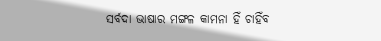ସର୍ବଦା ଭାଷାର ମଙ୍ଗଳ କାମନା ହିଁ ଚାହିଁବ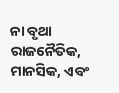ନା ବୃଥା ରାଜନୈତିକ, ମାନସିକ, ଏବଂ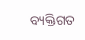ବ୍ୟକ୍ତିଗତ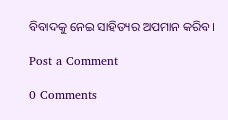ବିବାଦକୁ ନେଇ ସାହିତ୍ୟର ଅପମାନ କରିବ ।

Post a Comment

0 Comments